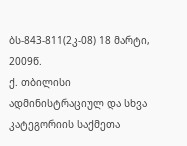ბს-843-811(2კ-08) 18 მარტი, 2009წ.
ქ. თბილისი
ადმინისტრაციულ და სხვა კატეგორიის საქმეთა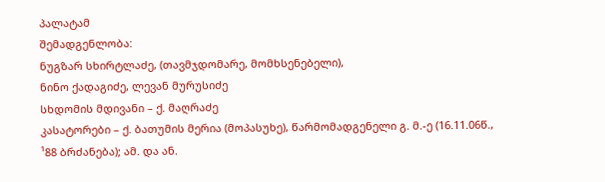პალატამ
შემადგენლობა:
ნუგზარ სხირტლაძე, (თავმჯდომარე, მომხსენებელი),
ნინო ქადაგიძე, ლევან მურუსიძე
სხდომის მდივანი – ქ. მაღრაძე
კასატორები – ქ. ბათუმის მერია (მოპასუხე), წარმომადგენელი გ. მ.-ე (16.11.06წ., ¹88 ბრძანება); ამ. და ან.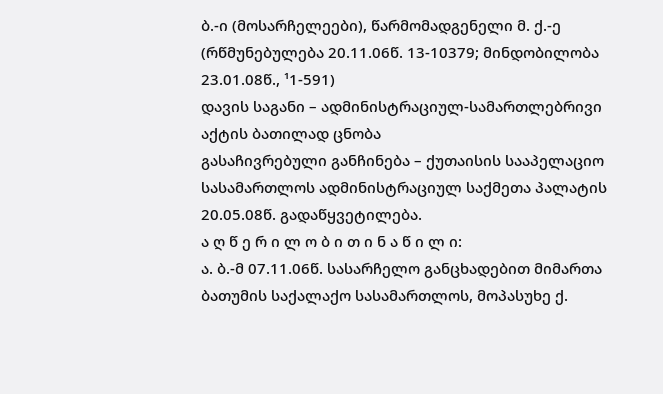ბ.-ი (მოსარჩელეები), წარმომადგენელი მ. ქ.-ე (რწმუნებულება 20.11.06წ. 13-10379; მინდობილობა 23.01.08წ., ¹1-591)
დავის საგანი – ადმინისტრაციულ-სამართლებრივი აქტის ბათილად ცნობა
გასაჩივრებული განჩინება – ქუთაისის სააპელაციო სასამართლოს ადმინისტრაციულ საქმეთა პალატის 20.05.08წ. გადაწყვეტილება.
ა ღ წ ე რ ი ლ ო ბ ი თ ი ნ ა წ ი ლ ი:
ა. ბ.-მ 07.11.06წ. სასარჩელო განცხადებით მიმართა ბათუმის საქალაქო სასამართლოს, მოპასუხე ქ.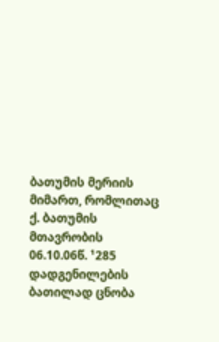ბათუმის მერიის მიმართ, რომლითაც ქ. ბათუმის მთავრობის 06.10.06წ. ¹285 დადგენილების ბათილად ცნობა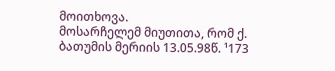მოითხოვა.
მოსარჩელემ მიუთითა, რომ ქ. ბათუმის მერიის 13.05.98წ. ¹173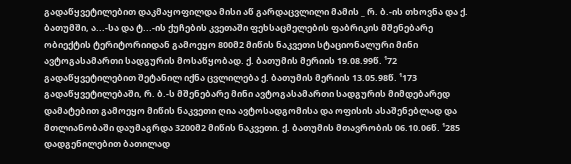გადაწყვეტილებით დაკმაყოფილდა მისი აწ გარდაცვლილი მამის _ რ. ბ.-ის თხოვნა და ქ. ბათუმში, ა...-სა და ტ...-ის ქუჩების კვეთაში ფეხსაცმელების ფაბრიკის მშენებარე ობიექტის ტერიტორიიდან გამოეყო 800მ2 მიწის ნაკვეთი სტაციონალური მინი ავტოგასამართი სადგურის მოსაწყობად. ქ. ბათუმის მერიის 19.08.99წ. ¹72 გადაწყვეტილებით შეტანილ იქნა ცვლილება ქ. ბათუმის მერიის 13.05.98წ. ¹173 გადაწყვეტილებაში, რ. ბ.-ს მშენებარე მინი ავტოგასამართი სადგურის მიმდებარედ დამატებით გამოეყო მიწის ნაკვეთი ღია ავტოსადგომისა და ოფისის ასაშენებლად და მთლიანობაში დაუმაგრდა 3200მ2 მიწის ნაკვეთი. ქ. ბათუმის მთავრობის 06.10.06წ. ¹285 დადგენილებით ბათილად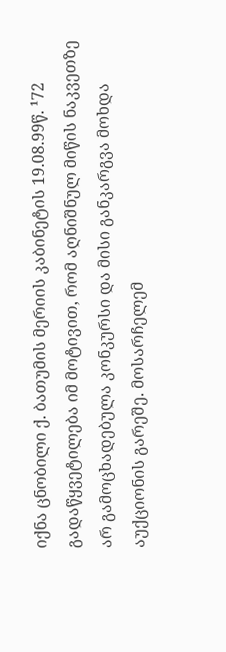იქნა ცნობილი ქ. ბათუმის მერიის კაბინეტის 19.08.99წ. ¹72 გადაწყვეტილება იმ მოტივით, რომ აღნიშნულ მიწის ნაკვეთზე არ გამოცხადებულა კონკურსი და მისი განკარგვა მოხდა აუქციონის გარეშე. მოსარჩელემ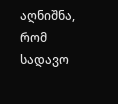აღნიშნა, რომ სადავო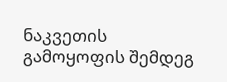ნაკვეთის გამოყოფის შემდეგ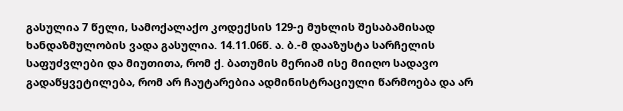გასულია 7 წელი, სამოქალაქო კოდექსის 129-ე მუხლის შესაბამისად ხანდაზმულობის ვადა გასულია. 14.11.06წ. ა. ბ.-მ დააზუსტა სარჩელის საფუძვლები და მიუთითა, რომ ქ. ბათუმის მერიამ ისე მიიღო სადავო გადაწყვეტილება, რომ არ ჩაუტარებია ადმინისტრაციული წარმოება და არ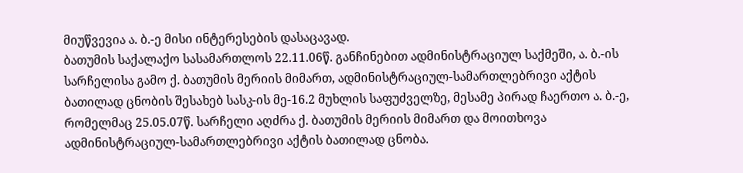მიუწვევია ა. ბ.-ე მისი ინტერესების დასაცავად.
ბათუმის საქალაქო სასამართლოს 22.11.06წ. განჩინებით ადმინისტრაციულ საქმეში, ა. ბ.-ის სარჩელისა გამო ქ. ბათუმის მერიის მიმართ, ადმინისტრაციულ-სამართლებრივი აქტის ბათილად ცნობის შესახებ სასკ-ის მე-16.2 მუხლის საფუძველზე, მესამე პირად ჩაერთო ა. ბ.-ე, რომელმაც 25.05.07წ. სარჩელი აღძრა ქ. ბათუმის მერიის მიმართ და მოითხოვა ადმინისტრაციულ-სამართლებრივი აქტის ბათილად ცნობა.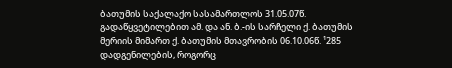ბათუმის საქალაქო სასამართლოს 31.05.07წ. გადაწყვეტილებით ამ. და ან. ბ.-ის სარჩელი ქ. ბათუმის მერიის მიმართ ქ. ბათუმის მთავრობის 06.10.06წ. ¹285 დადგენილების, როგორც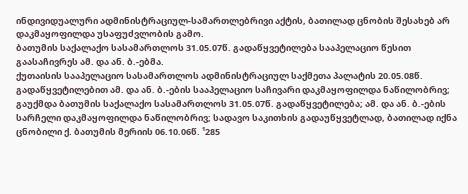ინდივიდუალური ადმინისტრაციულ-სამართლებრივი აქტის, ბათილად ცნობის შესახებ არ დაკმაყოფილდა უსაფუძვლობის გამო.
ბათუმის საქალაქო სასამართლოს 31.05.07წ. გადაწყვეტილება სააპელაციო წესით გაასაჩივრეს ამ. და ან. ბ.-ებმა.
ქუთაისის სააპელაციო სასამართლოს ადმინისტრაციულ საქმეთა პალატის 20.05.08წ. გადაწყვეტილებით ამ. და ან. ბ.-ების სააპელაციო საჩივარი დაკმაყოფილდა ნაწილობრივ; გაუქმდა ბათუმის საქალაქო სასამართლოს 31.05.07წ. გადაწყვეტილება; ამ. და ან. ბ.-ების სარჩელი დაკმაყოფილდა ნაწილობრივ; სადავო საკითხის გადაუწყვეტლად, ბათილად იქნა ცნობილი ქ. ბათუმის მერიის 06.10.06წ. ¹285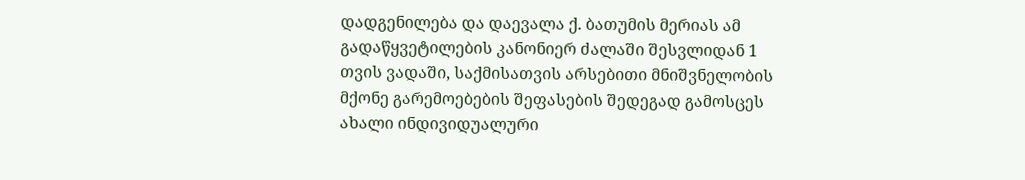დადგენილება და დაევალა ქ. ბათუმის მერიას ამ გადაწყვეტილების კანონიერ ძალაში შესვლიდან 1 თვის ვადაში, საქმისათვის არსებითი მნიშვნელობის მქონე გარემოებების შეფასების შედეგად გამოსცეს ახალი ინდივიდუალური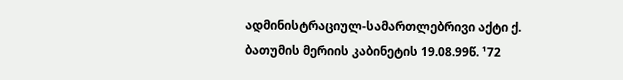ადმინისტრაციულ-სამართლებრივი აქტი ქ. ბათუმის მერიის კაბინეტის 19.08.99წ. ¹72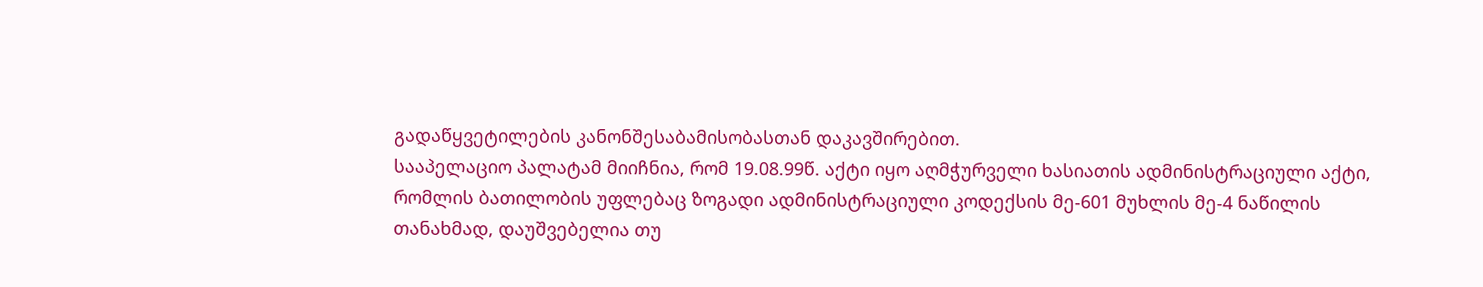გადაწყვეტილების კანონშესაბამისობასთან დაკავშირებით.
სააპელაციო პალატამ მიიჩნია, რომ 19.08.99წ. აქტი იყო აღმჭურველი ხასიათის ადმინისტრაციული აქტი, რომლის ბათილობის უფლებაც ზოგადი ადმინისტრაციული კოდექსის მე-601 მუხლის მე-4 ნაწილის თანახმად, დაუშვებელია თუ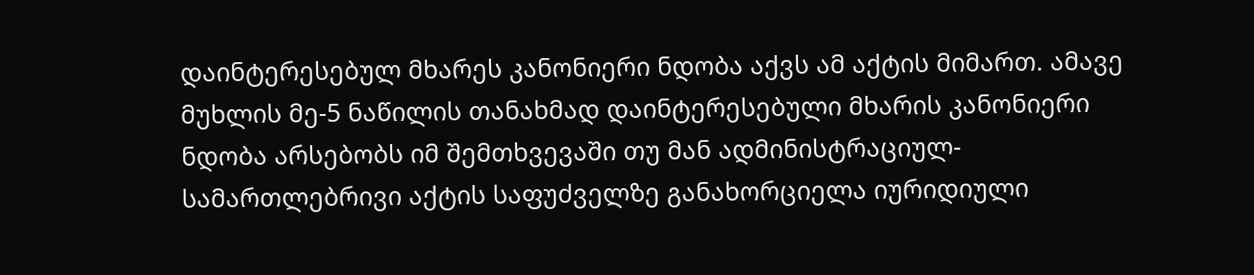დაინტერესებულ მხარეს კანონიერი ნდობა აქვს ამ აქტის მიმართ. ამავე მუხლის მე-5 ნაწილის თანახმად დაინტერესებული მხარის კანონიერი ნდობა არსებობს იმ შემთხვევაში თუ მან ადმინისტრაციულ-სამართლებრივი აქტის საფუძველზე განახორციელა იურიდიული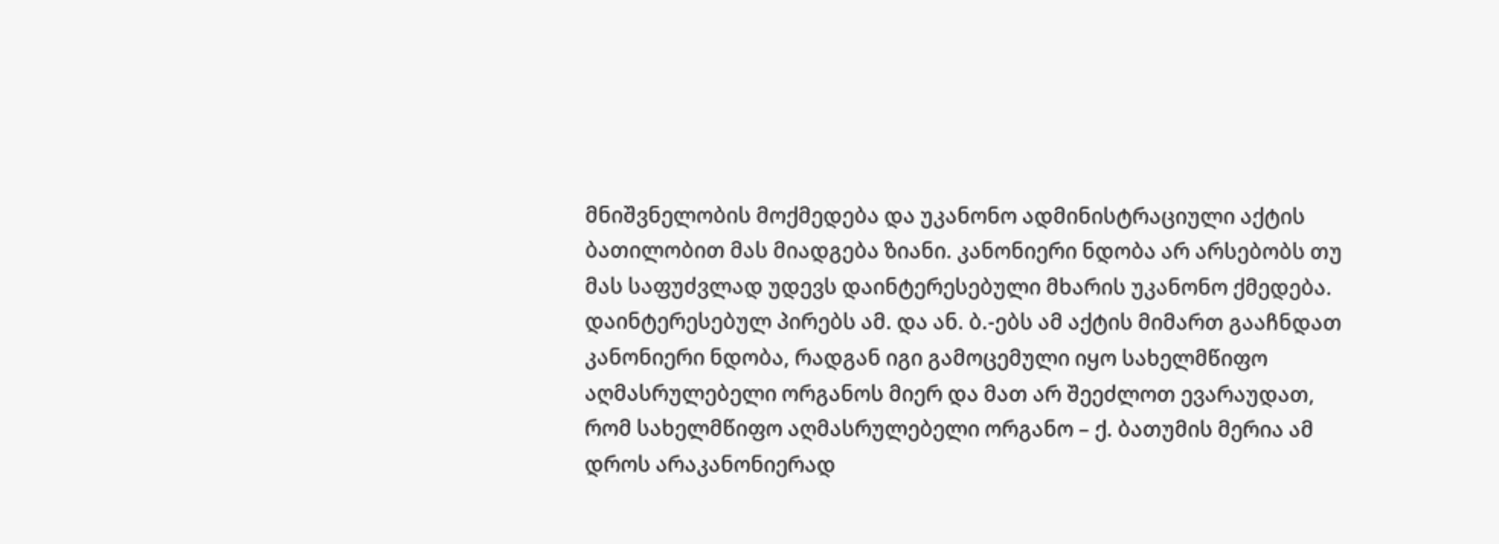მნიშვნელობის მოქმედება და უკანონო ადმინისტრაციული აქტის ბათილობით მას მიადგება ზიანი. კანონიერი ნდობა არ არსებობს თუ მას საფუძვლად უდევს დაინტერესებული მხარის უკანონო ქმედება. დაინტერესებულ პირებს ამ. და ან. ბ.-ებს ამ აქტის მიმართ გააჩნდათ კანონიერი ნდობა, რადგან იგი გამოცემული იყო სახელმწიფო აღმასრულებელი ორგანოს მიერ და მათ არ შეეძლოთ ევარაუდათ, რომ სახელმწიფო აღმასრულებელი ორგანო – ქ. ბათუმის მერია ამ დროს არაკანონიერად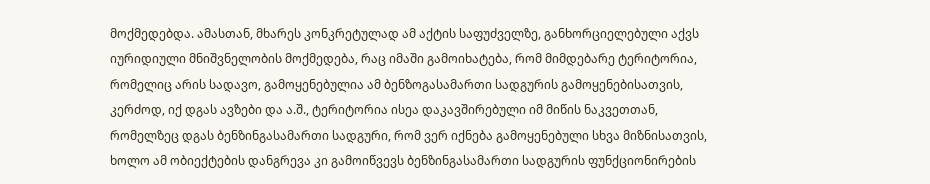მოქმედებდა. ამასთან, მხარეს კონკრეტულად ამ აქტის საფუძველზე, განხორციელებული აქვს იურიდიული მნიშვნელობის მოქმედება, რაც იმაში გამოიხატება, რომ მიმდებარე ტერიტორია, რომელიც არის სადავო, გამოყენებულია ამ ბენზოგასამართი სადგურის გამოყენებისათვის, კერძოდ, იქ დგას ავზები და ა.შ., ტერიტორია ისეა დაკავშირებული იმ მიწის ნაკვეთთან, რომელზეც დგას ბენზინგასამართი სადგური, რომ ვერ იქნება გამოყენებული სხვა მიზნისათვის, ხოლო ამ ობიექტების დანგრევა კი გამოიწვევს ბენზინგასამართი სადგურის ფუნქციონირების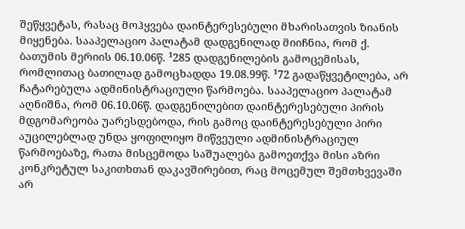შეწყვეტას, რასაც მოჰყვება დაინტერესებული მხარისათვის ზიანის მიყენება. სააპელაციო პალატამ დადგენილად მიიჩნია, რომ ქ. ბათუმის მერიის 06.10.06წ. ¹285 დადგენილების გამოცემისას, რომლითაც ბათილად გამოცხადდა 19.08.99წ. ¹72 გადაწყვეტილება, არ ჩატარებულა ადმინისტრაციული წარმოება. სააპელაციო პალატამ აღნიშნა, რომ 06.10.06წ. დადგენილებით დაინტერესებული პირის მდგომარეობა უარესდებოდა, რის გამოც დაინტერესებული პირი აუცილებლად უნდა ყოფილიყო მიწვეული ადმინისტრაციულ წარმოებაზე, რათა მისცემოდა საშუალება გამოეთქვა მისი აზრი კონკრეტულ საკითხთან დაკავშირებით, რაც მოცემულ შემთხვევაში არ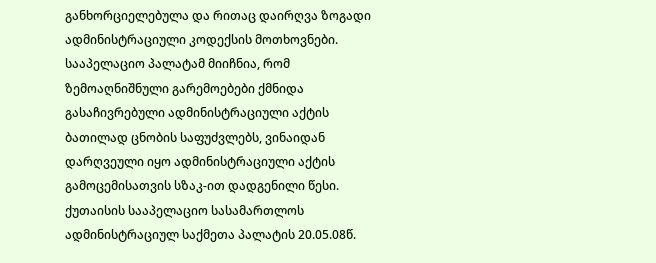განხორციელებულა და რითაც დაირღვა ზოგადი ადმინისტრაციული კოდექსის მოთხოვნები. სააპელაციო პალატამ მიიჩნია, რომ ზემოაღნიშნული გარემოებები ქმნიდა გასაჩივრებული ადმინისტრაციული აქტის ბათილად ცნობის საფუძვლებს, ვინაიდან დარღვეული იყო ადმინისტრაციული აქტის გამოცემისათვის სზაკ-ით დადგენილი წესი.
ქუთაისის სააპელაციო სასამართლოს ადმინისტრაციულ საქმეთა პალატის 20.05.08წ.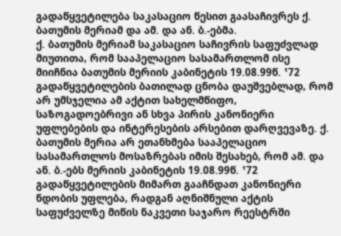გადაწყვეტილება საკასაციო წესით გაასაჩივრეს ქ. ბათუმის მერიამ და ამ. და ან. ბ.-ებმა.
ქ. ბათუმის მერიამ საკასაციო საჩივრის საფუძვლად მიუთითა, რომ სააპელაციო სასამართლომ ისე მიიჩნია ბათუმის მერიის კაბინეტის 19.08.99წ. ¹72 გადაწყვეტილების ბათილად ცნობა დაუშვებლად, რომ არ უმსჯელია ამ აქტით სახელმწიფო, საზოგადოებრივი ან სხვა პირის კანონიერი უფლებების და ინტერესების არსებით დარღვევაზე. ქ. ბათუმის მერია არ ეთანხმება სააპელაციო სასამართლოს მოსაზრებას იმის შესახებ, რომ ამ. და ან. ბ.-ებს მერიის კაბინეტის 19.08.99წ. ¹72 გადაწყვეტილების მიმართ გააჩნდათ კანონიერი ნდობის უფლება, რადგან აღნიშნული აქტის საფუძველზე მიწის ნაკვეთი საჯარო რეესტრში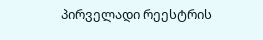პირველადი რეესტრის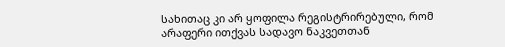სახითაც კი არ ყოფილა რეგისტრირებული, რომ არაფერი ითქვას სადავო ნაკვეთთან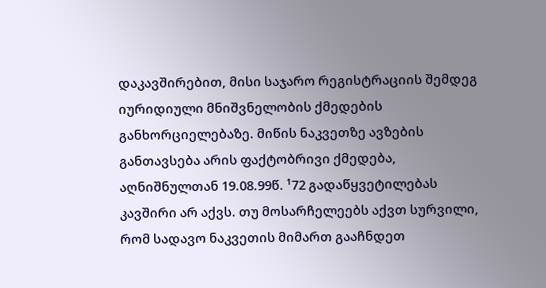დაკავშირებით, მისი საჯარო რეგისტრაციის შემდეგ იურიდიული მნიშვნელობის ქმედების განხორციელებაზე. მიწის ნაკვეთზე ავზების განთავსება არის ფაქტობრივი ქმედება, აღნიშნულთან 19.08.99წ. ¹72 გადაწყვეტილებას კავშირი არ აქვს. თუ მოსარჩელეებს აქვთ სურვილი, რომ სადავო ნაკვეთის მიმართ გააჩნდეთ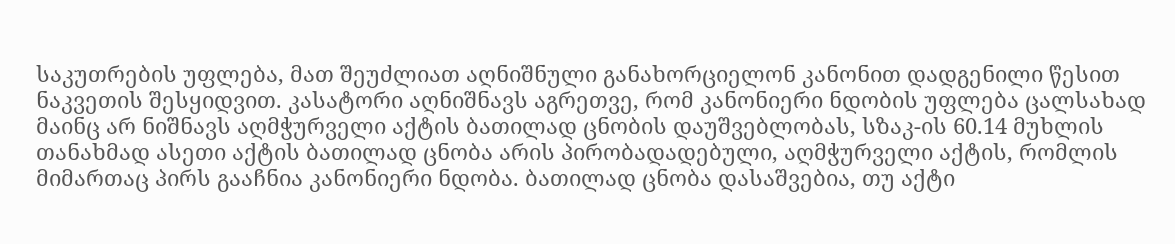საკუთრების უფლება, მათ შეუძლიათ აღნიშნული განახორციელონ კანონით დადგენილი წესით ნაკვეთის შესყიდვით. კასატორი აღნიშნავს აგრეთვე, რომ კანონიერი ნდობის უფლება ცალსახად მაინც არ ნიშნავს აღმჭურველი აქტის ბათილად ცნობის დაუშვებლობას, სზაკ-ის 60.14 მუხლის თანახმად ასეთი აქტის ბათილად ცნობა არის პირობადადებული, აღმჭურველი აქტის, რომლის მიმართაც პირს გააჩნია კანონიერი ნდობა. ბათილად ცნობა დასაშვებია, თუ აქტი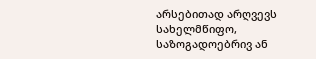არსებითად არღვევს სახელმწიფო, საზოგადოებრივ ან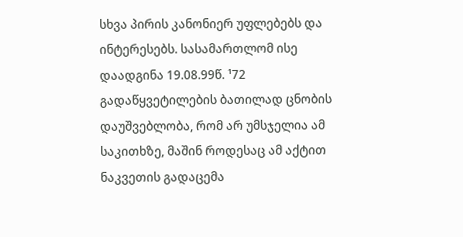სხვა პირის კანონიერ უფლებებს და ინტერესებს. სასამართლომ ისე დაადგინა 19.08.99წ. ¹72 გადაწყვეტილების ბათილად ცნობის დაუშვებლობა, რომ არ უმსჯელია ამ საკითხზე, მაშინ როდესაც ამ აქტით ნაკვეთის გადაცემა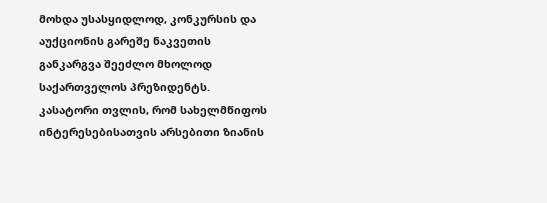მოხდა უსასყიდლოდ, კონკურსის და აუქციონის გარეშე ნაკვეთის განკარგვა შეეძლო მხოლოდ საქართველოს პრეზიდენტს. კასატორი თვლის, რომ სახელმწიფოს ინტერესებისათვის არსებითი ზიანის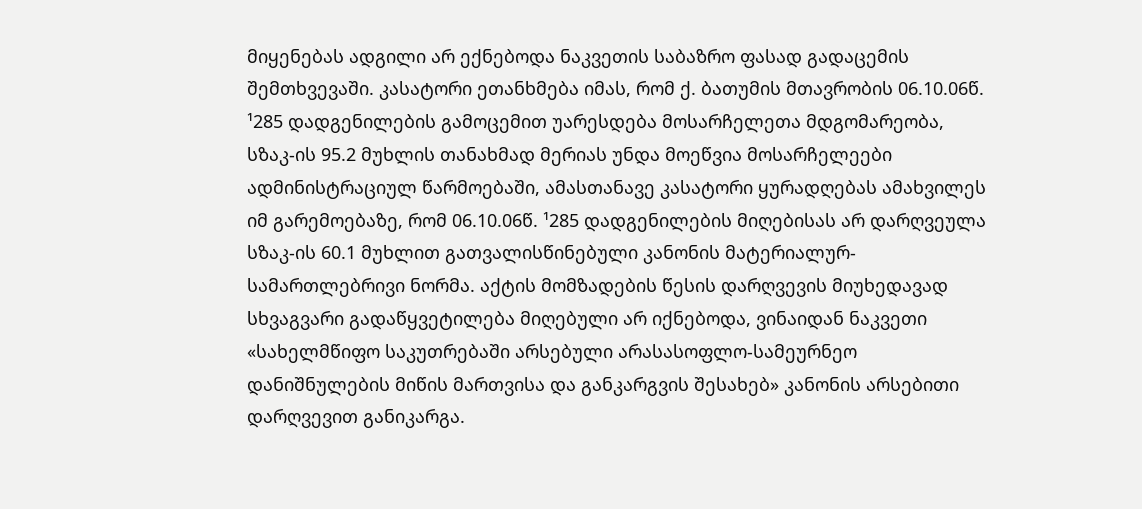მიყენებას ადგილი არ ექნებოდა ნაკვეთის საბაზრო ფასად გადაცემის შემთხვევაში. კასატორი ეთანხმება იმას, რომ ქ. ბათუმის მთავრობის 06.10.06წ. ¹285 დადგენილების გამოცემით უარესდება მოსარჩელეთა მდგომარეობა, სზაკ-ის 95.2 მუხლის თანახმად მერიას უნდა მოეწვია მოსარჩელეები ადმინისტრაციულ წარმოებაში, ამასთანავე კასატორი ყურადღებას ამახვილეს იმ გარემოებაზე, რომ 06.10.06წ. ¹285 დადგენილების მიღებისას არ დარღვეულა სზაკ-ის 60.1 მუხლით გათვალისწინებული კანონის მატერიალურ-სამართლებრივი ნორმა. აქტის მომზადების წესის დარღვევის მიუხედავად სხვაგვარი გადაწყვეტილება მიღებული არ იქნებოდა, ვინაიდან ნაკვეთი «სახელმწიფო საკუთრებაში არსებული არასასოფლო-სამეურნეო დანიშნულების მიწის მართვისა და განკარგვის შესახებ» კანონის არსებითი დარღვევით განიკარგა.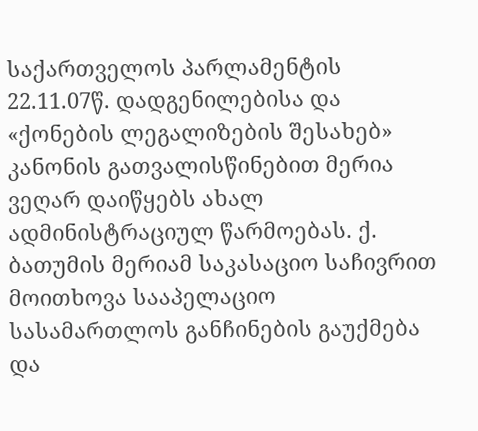საქართველოს პარლამენტის 22.11.07წ. დადგენილებისა და «ქონების ლეგალიზების შესახებ» კანონის გათვალისწინებით მერია ვეღარ დაიწყებს ახალ ადმინისტრაციულ წარმოებას. ქ. ბათუმის მერიამ საკასაციო საჩივრით მოითხოვა სააპელაციო სასამართლოს განჩინების გაუქმება და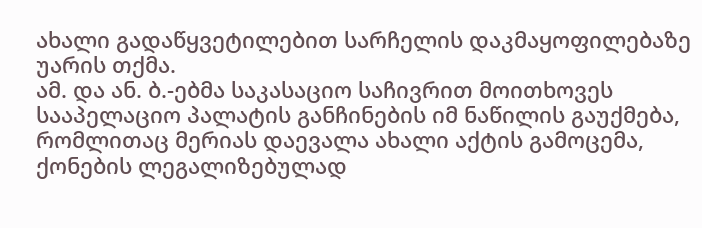ახალი გადაწყვეტილებით სარჩელის დაკმაყოფილებაზე უარის თქმა.
ამ. და ან. ბ.-ებმა საკასაციო საჩივრით მოითხოვეს სააპელაციო პალატის განჩინების იმ ნაწილის გაუქმება, რომლითაც მერიას დაევალა ახალი აქტის გამოცემა, ქონების ლეგალიზებულად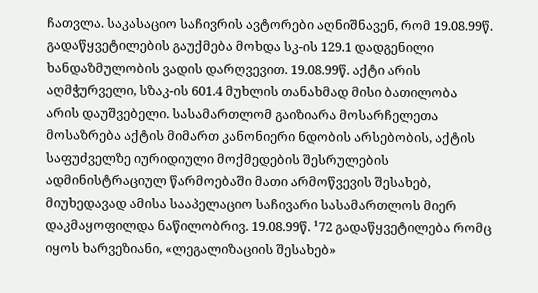ჩათვლა. საკასაციო საჩივრის ავტორები აღნიშნავენ, რომ 19.08.99წ. გადაწყვეტილების გაუქმება მოხდა სკ-ის 129.1 დადგენილი ხანდაზმულობის ვადის დარღვევით. 19.08.99წ. აქტი არის აღმჭურველი, სზაკ-ის 601.4 მუხლის თანახმად მისი ბათილობა არის დაუშვებელი. სასამართლომ გაიზიარა მოსარჩელეთა მოსაზრება აქტის მიმართ კანონიერი ნდობის არსებობის, აქტის საფუძველზე იურიდიული მოქმედების შესრულების ადმინისტრაციულ წარმოებაში მათი არმოწვევის შესახებ, მიუხედავად ამისა სააპელაციო საჩივარი სასამართლოს მიერ დაკმაყოფილდა ნაწილობრივ. 19.08.99წ. ¹72 გადაწყვეტილება რომც იყოს ხარვეზიანი, «ლეგალიზაციის შესახებ»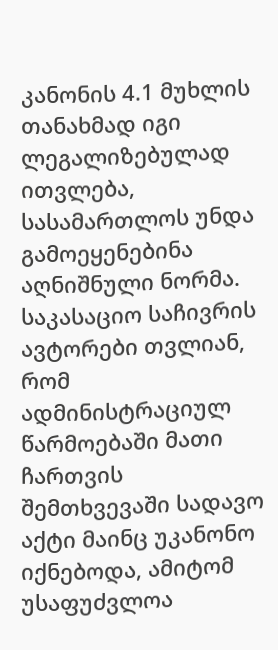კანონის 4.1 მუხლის თანახმად იგი ლეგალიზებულად ითვლება, სასამართლოს უნდა გამოეყენებინა აღნიშნული ნორმა. საკასაციო საჩივრის ავტორები თვლიან, რომ ადმინისტრაციულ წარმოებაში მათი ჩართვის შემთხვევაში სადავო აქტი მაინც უკანონო იქნებოდა, ამიტომ უსაფუძვლოა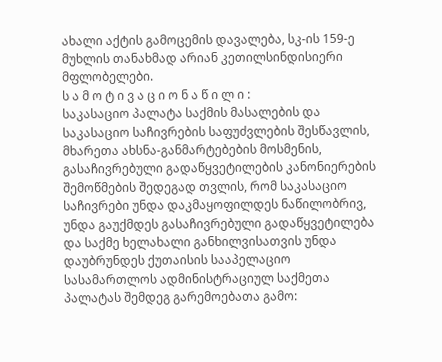ახალი აქტის გამოცემის დავალება, სკ-ის 159-ე მუხლის თანახმად არიან კეთილსინდისიერი მფლობელები.
ს ა მ ო ტ ი ვ ა ც ი ო ნ ა წ ი ლ ი :
საკასაციო პალატა საქმის მასალების და საკასაციო საჩივრების საფუძვლების შესწავლის, მხარეთა ახსნა-განმარტებების მოსმენის, გასაჩივრებული გადაწყვეტილების კანონიერების შემოწმების შედეგად თვლის, რომ საკასაციო საჩივრები უნდა დაკმაყოფილდეს ნაწილობრივ, უნდა გაუქმდეს გასაჩივრებული გადაწყვეტილება და საქმე ხელახალი განხილვისათვის უნდა დაუბრუნდეს ქუთაისის სააპელაციო სასამართლოს ადმინისტრაციულ საქმეთა პალატას შემდეგ გარემოებათა გამო: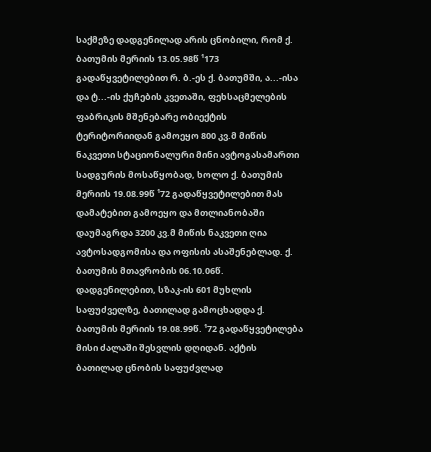საქმეზე დადგენილად არის ცნობილი, რომ ქ. ბათუმის მერიის 13.05.98წ ¹173 გადაწყვეტილებით რ. ბ.-ეს ქ. ბათუმში, ა...-ისა და ტ...-ის ქუჩების კვეთაში, ფეხსაცმელების ფაბრიკის მშენებარე ობიექტის ტერიტორიიდან გამოეყო 800 კვ.მ მიწის ნაკვეთი სტაციონალური მინი ავტოგასამართი სადგურის მოსაწყობად, ხოლო ქ. ბათუმის მერიის 19.08.99წ ¹72 გადაწყვეტილებით მას დამატებით გამოეყო და მთლიანობაში დაუმაგრდა 3200 კვ.მ მიწის ნაკვეთი ღია ავტოსადგომისა და ოფისის ასაშენებლად. ქ. ბათუმის მთავრობის 06.10.06წ. დადგენილებით, სზაკ-ის 601 მუხლის საფუძველზე, ბათილად გამოცხადდა ქ. ბათუმის მერიის 19.08.99წ. ¹72 გადაწყვეტილება მისი ძალაში შესვლის დღიდან. აქტის ბათილად ცნობის საფუძვლად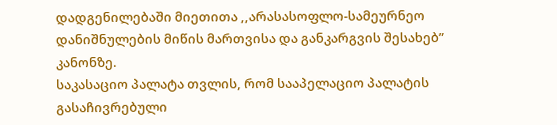დადგენილებაში მიეთითა ,,არასასოფლო-სამეურნეო დანიშნულების მიწის მართვისა და განკარგვის შესახებ” კანონზე.
საკასაციო პალატა თვლის, რომ სააპელაციო პალატის გასაჩივრებული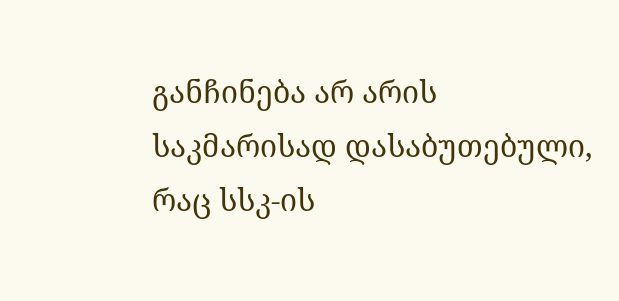განჩინება არ არის საკმარისად დასაბუთებული, რაც სსკ-ის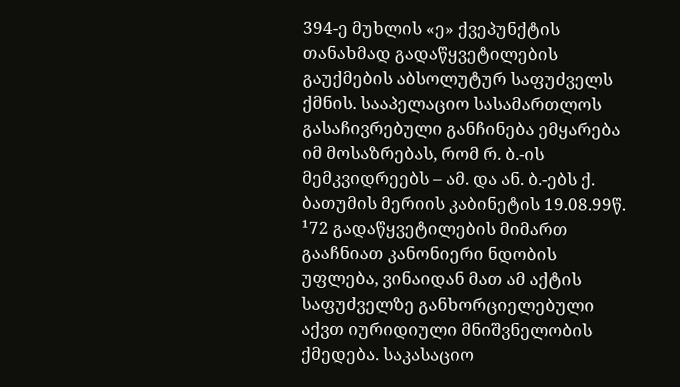394-ე მუხლის «ე» ქვეპუნქტის თანახმად გადაწყვეტილების გაუქმების აბსოლუტურ საფუძველს ქმნის. სააპელაციო სასამართლოს გასაჩივრებული განჩინება ემყარება იმ მოსაზრებას, რომ რ. ბ.-ის მემკვიდრეებს – ამ. და ან. ბ.-ებს ქ. ბათუმის მერიის კაბინეტის 19.08.99წ. ¹72 გადაწყვეტილების მიმართ გააჩნიათ კანონიერი ნდობის უფლება, ვინაიდან მათ ამ აქტის საფუძველზე განხორციელებული აქვთ იურიდიული მნიშვნელობის ქმედება. საკასაციო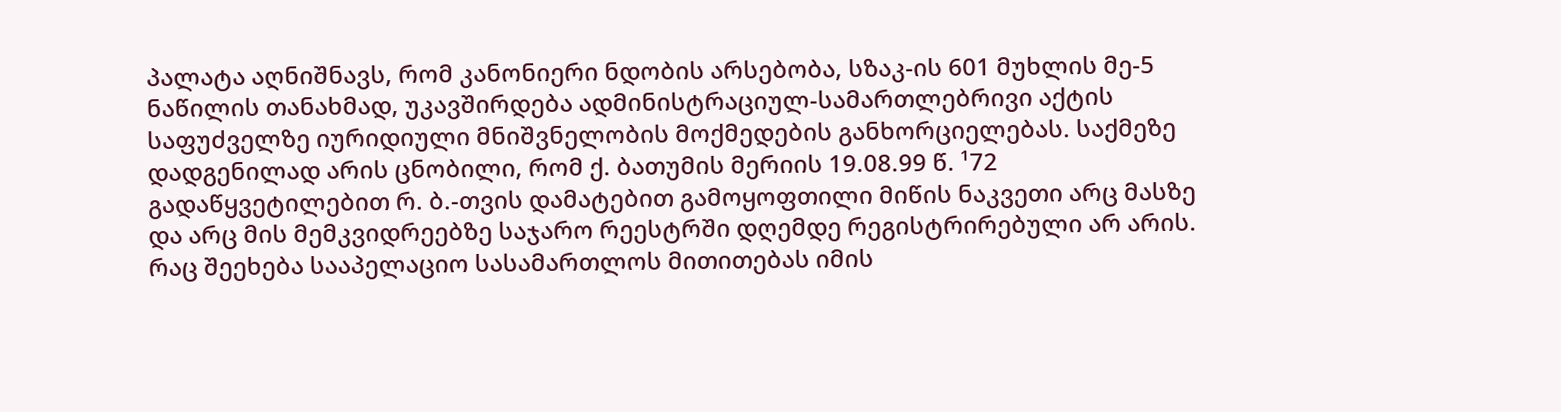პალატა აღნიშნავს, რომ კანონიერი ნდობის არსებობა, სზაკ-ის 601 მუხლის მე-5 ნაწილის თანახმად, უკავშირდება ადმინისტრაციულ-სამართლებრივი აქტის საფუძველზე იურიდიული მნიშვნელობის მოქმედების განხორციელებას. საქმეზე დადგენილად არის ცნობილი, რომ ქ. ბათუმის მერიის 19.08.99 წ. ¹72 გადაწყვეტილებით რ. ბ.-თვის დამატებით გამოყოფთილი მიწის ნაკვეთი არც მასზე და არც მის მემკვიდრეებზე საჯარო რეესტრში დღემდე რეგისტრირებული არ არის. რაც შეეხება სააპელაციო სასამართლოს მითითებას იმის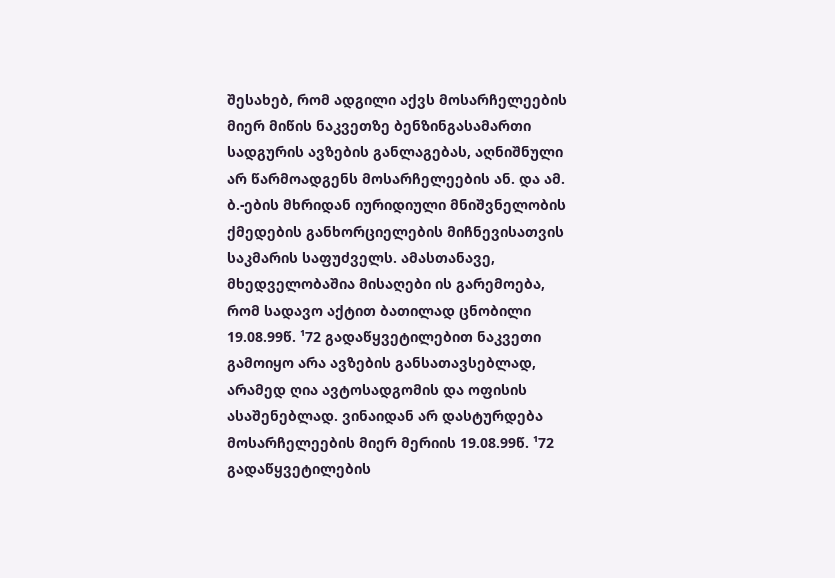შესახებ, რომ ადგილი აქვს მოსარჩელეების მიერ მიწის ნაკვეთზე ბენზინგასამართი სადგურის ავზების განლაგებას, აღნიშნული არ წარმოადგენს მოსარჩელეების ან. და ამ. ბ.-ების მხრიდან იურიდიული მნიშვნელობის ქმედების განხორციელების მიჩნევისათვის საკმარის საფუძველს. ამასთანავე, მხედველობაშია მისაღები ის გარემოება, რომ სადავო აქტით ბათილად ცნობილი 19.08.99წ. ¹72 გადაწყვეტილებით ნაკვეთი გამოიყო არა ავზების განსათავსებლად, არამედ ღია ავტოსადგომის და ოფისის ასაშენებლად. ვინაიდან არ დასტურდება მოსარჩელეების მიერ მერიის 19.08.99წ. ¹72 გადაწყვეტილების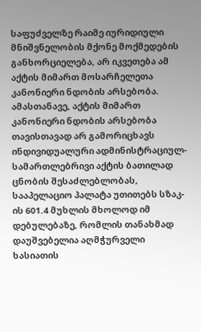საფუძველზე რაიმე იურიდიული მნიშვნელობის მქონე მოქმედების განხორციელება, არ იკვეთება ამ აქტის მიმართ მოსარჩელეთა კანონიერი ნდობის არსებობა. ამასთანავე, აქტის მიმართ კანონიერი ნდობის არსებობა თავისთავად არ გამორიცხავს ინდივიდუალური ადმინისტრაციულ-სამართლებრივი აქტის ბათილად ცნობის შესაძლებლობას, სააპელაციო პალატა უთითებს სზაკ-ის 601.4 მუხლის მხოლოდ იმ დებულებაზე, რომლის თანახმად დაუშვებელია აღმჭურველი ხასიათის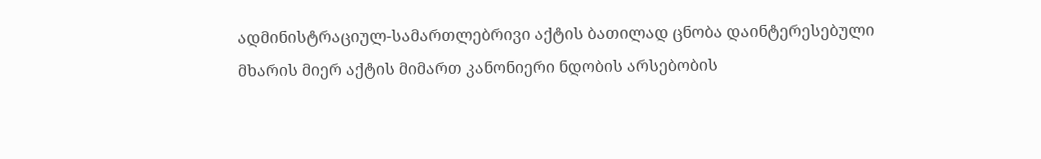ადმინისტრაციულ-სამართლებრივი აქტის ბათილად ცნობა დაინტერესებული მხარის მიერ აქტის მიმართ კანონიერი ნდობის არსებობის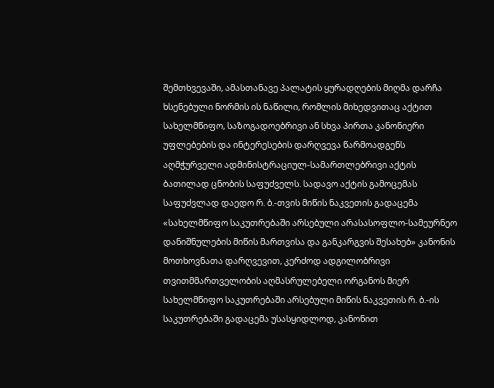შემთხვევაში, ამასთანავე პალატის ყურადღების მიღმა დარჩა ხსენებული ნორმის ის ნაწილი, რომლის მიხედვითაც აქტით სახელმწიფო, საზოგადოებრივი ან სხვა პირთა კანონიერი უფლებების და ინტერესების დარღვევა წარმოადგენს აღმჭურველი ადმინისტრაციულ-სამართლებრივი აქტის ბათილად ცნობის საფუძველს. სადავო აქტის გამოცემას საფუძვლად დაედო რ. ბ.-თვის მიწის ნაკვეთის გადაცემა «სახელმწიფო საკუთრებაში არსებული არასასოფლო-სამეურნეო დანიშნულების მიწის მართვისა და განკარგვის შესახებ» კანონის მოთხოვნათა დარღვევით, კერძოდ ადგილობრივი თვითმმართველობის აღმასრულებელი ორგანოს მიერ სახელმწიფო საკუთრებაში არსებული მიწის ნაკვეთის რ. ბ.-ის საკუთრებაში გადაცემა უსასყიდლოდ, კანონით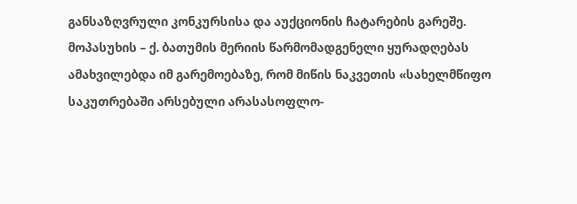განსაზღვრული კონკურსისა და აუქციონის ჩატარების გარეშე. მოპასუხის – ქ. ბათუმის მერიის წარმომადგენელი ყურადღებას ამახვილებდა იმ გარემოებაზე, რომ მიწის ნაკვეთის «სახელმწიფო საკუთრებაში არსებული არასასოფლო-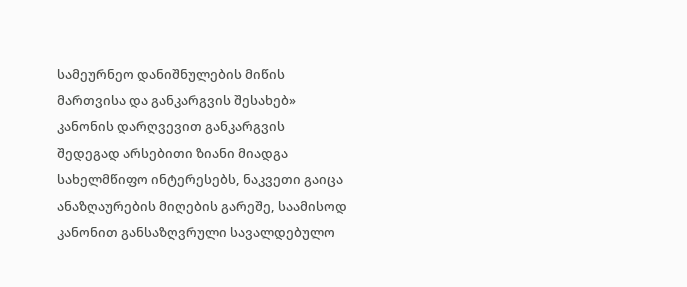სამეურნეო დანიშნულების მიწის მართვისა და განკარგვის შესახებ» კანონის დარღვევით განკარგვის შედეგად არსებითი ზიანი მიადგა სახელმწიფო ინტერესებს, ნაკვეთი გაიცა ანაზღაურების მიღების გარეშე, საამისოდ კანონით განსაზღვრული სავალდებულო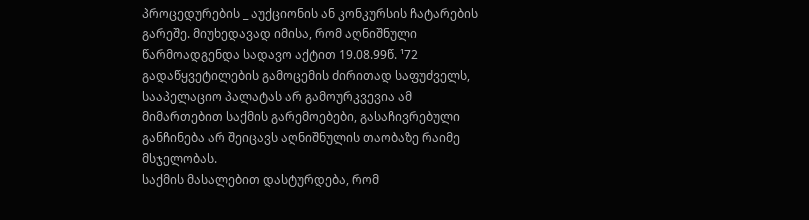პროცედურების _ აუქციონის ან კონკურსის ჩატარების გარეშე. მიუხედავად იმისა, რომ აღნიშნული წარმოადგენდა სადავო აქტით 19.08.99წ. ¹72 გადაწყვეტილების გამოცემის ძირითად საფუძველს, სააპელაციო პალატას არ გამოურკვევია ამ მიმართებით საქმის გარემოებები, გასაჩივრებული განჩინება არ შეიცავს აღნიშნულის თაობაზე რაიმე მსჯელობას.
საქმის მასალებით დასტურდება, რომ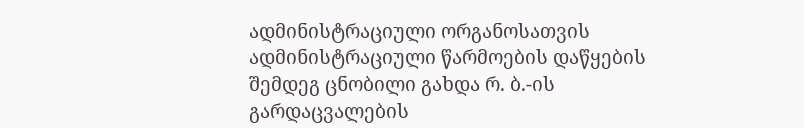ადმინისტრაციული ორგანოსათვის ადმინისტრაციული წარმოების დაწყების შემდეგ ცნობილი გახდა რ. ბ.-ის გარდაცვალების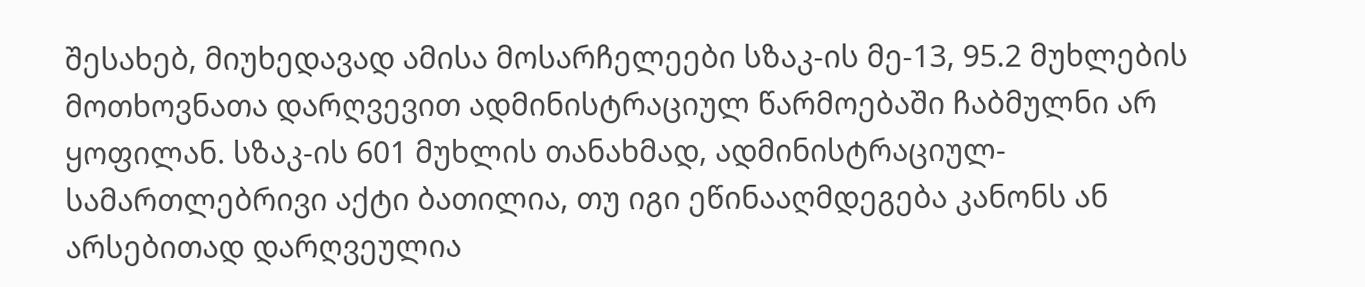შესახებ, მიუხედავად ამისა მოსარჩელეები სზაკ-ის მე-13, 95.2 მუხლების მოთხოვნათა დარღვევით ადმინისტრაციულ წარმოებაში ჩაბმულნი არ ყოფილან. სზაკ-ის 601 მუხლის თანახმად, ადმინისტრაციულ-სამართლებრივი აქტი ბათილია, თუ იგი ეწინააღმდეგება კანონს ან არსებითად დარღვეულია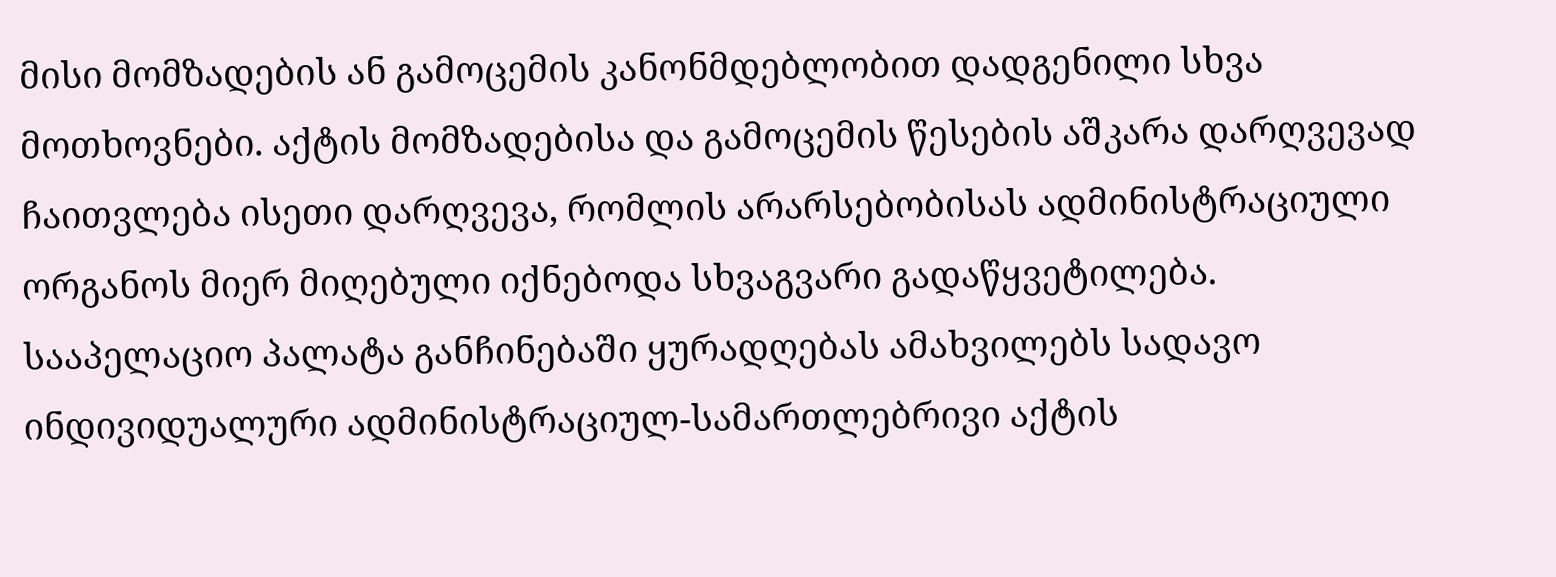მისი მომზადების ან გამოცემის კანონმდებლობით დადგენილი სხვა მოთხოვნები. აქტის მომზადებისა და გამოცემის წესების აშკარა დარღვევად ჩაითვლება ისეთი დარღვევა, რომლის არარსებობისას ადმინისტრაციული ორგანოს მიერ მიღებული იქნებოდა სხვაგვარი გადაწყვეტილება. სააპელაციო პალატა განჩინებაში ყურადღებას ამახვილებს სადავო ინდივიდუალური ადმინისტრაციულ-სამართლებრივი აქტის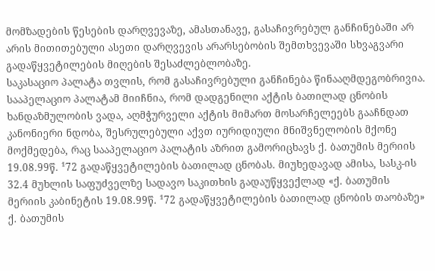მომზადების წესების დარღვევაზე, ამასთანავე, გასაჩივრებულ განჩინებაში არ არის მითითებული ასეთი დარღვევის არარსებობის შემთხვევაში სხვაგვარი გადაწყვეტილების მიღების შესაძლებლობაზე.
საკასაციო პალატა თვლის, რომ გასაჩივრებული განჩინება წინააღმდეგობრივია. სააპელაციო პალატამ მიიჩნია, რომ დადგენილი აქტის ბათილად ცნობის ხანდაზმულობის ვადა, აღმჭურველი აქტის მიმართ მოსარჩელეებს გააჩნდათ კანონიერი ნდობა, შესრულებული აქვთ იურიდიული მნიშვნელობის მქონე მოქმედება, რაც სააპელაციო პალატის აზრით გამორიცხავს ქ. ბათუმის მერიის 19.08.99წ. ¹72 გადაწყვეტილების ბათილად ცნობას. მიუხედავად ამისა, სასკ-ის 32.4 მუხლის საფუძველზე სადავო საკითხის გადაუწყვექლად «ქ. ბათუმის მერიის კაბინეტის 19.08.99წ. ¹72 გადაწყვეტილების ბათილად ცნობის თაობაზე» ქ. ბათუმის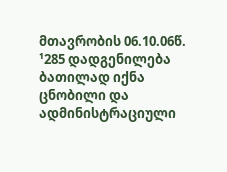მთავრობის 06.10.06წ. ¹285 დადგენილება ბათილად იქნა ცნობილი და ადმინისტრაციული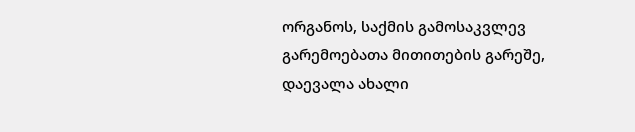ორგანოს, საქმის გამოსაკვლევ გარემოებათა მითითების გარეშე, დაევალა ახალი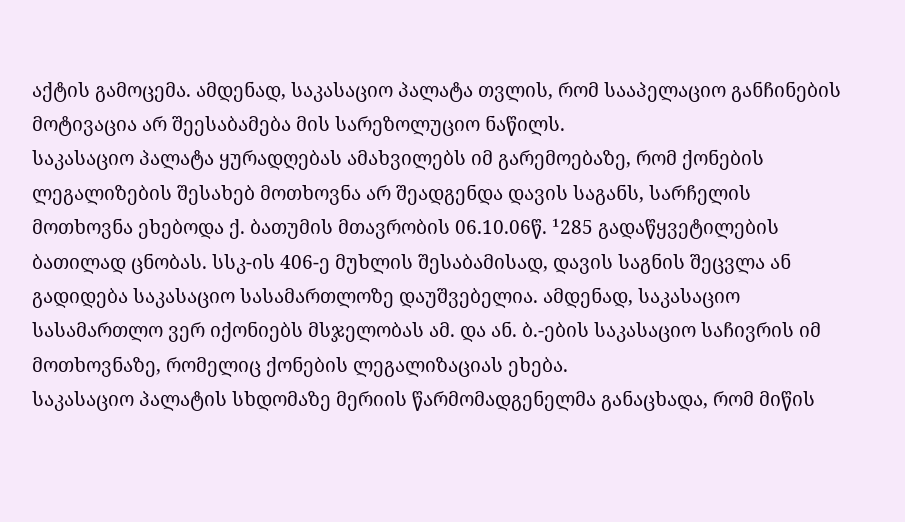აქტის გამოცემა. ამდენად, საკასაციო პალატა თვლის, რომ სააპელაციო განჩინების მოტივაცია არ შეესაბამება მის სარეზოლუციო ნაწილს.
საკასაციო პალატა ყურადღებას ამახვილებს იმ გარემოებაზე, რომ ქონების ლეგალიზების შესახებ მოთხოვნა არ შეადგენდა დავის საგანს, სარჩელის მოთხოვნა ეხებოდა ქ. ბათუმის მთავრობის 06.10.06წ. ¹285 გადაწყვეტილების ბათილად ცნობას. სსკ-ის 406-ე მუხლის შესაბამისად, დავის საგნის შეცვლა ან გადიდება საკასაციო სასამართლოზე დაუშვებელია. ამდენად, საკასაციო სასამართლო ვერ იქონიებს მსჯელობას ამ. და ან. ბ.-ების საკასაციო საჩივრის იმ მოთხოვნაზე, რომელიც ქონების ლეგალიზაციას ეხება.
საკასაციო პალატის სხდომაზე მერიის წარმომადგენელმა განაცხადა, რომ მიწის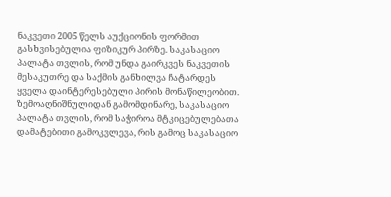ნაკვეთი 2005 წელს აუქციონის ფორმით გასხვისებულია ფიზიკურ პირზე. საკასაციო პალატა თვლის, რომ უნდა გაირკვეს ნაკვეთის მესაკუთრე და საქმის განხილვა ჩატარდეს ყველა დაინტერესებული პირის მონაწილეობით.
ზემოაღნიშნულიდან გამომდინარე, საკასაციო პალატა თვლის, რომ საჭიროა მტკიცებულებათა დამატებითი გამოკვლევა, რის გამოც საკასაციო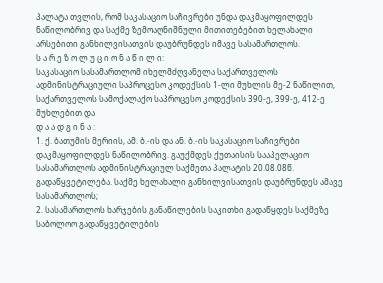პალატა თვლის, რომ საკასაციო საჩივრები უნდა დაკმაყოფილდეს ნაწილობრივ და საქმე ზემოაღნიშნული მითითებებით ხელახალი არსებითი განხილვისათვის დაუბრუნდეს იმავე სასამართლოს.
ს ა რ ე ზ ო ლ უ ც ი ო ნ ა წ ი ლ ი:
საკასაციო სასამართლომ იხელმძღვანელა საქართველოს ადმინისტრაციული საპროცესო კოდექსის 1-ლი მუხლის მე-2 ნაწილით, საქართველოს სამოქალაქო საპროცესო კოდექსის 390-ე, 399-ე, 412-ე მუხლებით და
დ ა ა დ გ ი ნ ა :
1. ქ. ბათუმის მერიის, ამ. ბ.-ის და ან. ბ.-ის საკასაციო საჩივრები დაკმაყოფილდეს ნაწილობრივ. გაუქმდეს ქუთაისის სააპელაციო სასამართლოს ადმინისტრაციულ საქმეთა პალატის 20.08.08წ. გადაწყვეტილება. საქმე ხელახალი განხილვისათვის დაუბრუნდეს ამავე სასამართლოს;
2. სასამართლოს ხარჯების განაწილების საკითხი გადაწყდეს საქმეზე საბოლოო გადაწყვეტილების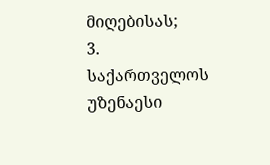მიღებისას;
3. საქართველოს უზენაესი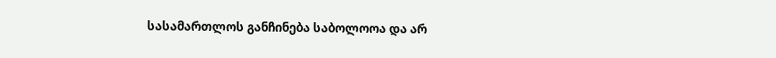სასამართლოს განჩინება საბოლოოა და არ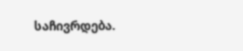საჩივრდება.